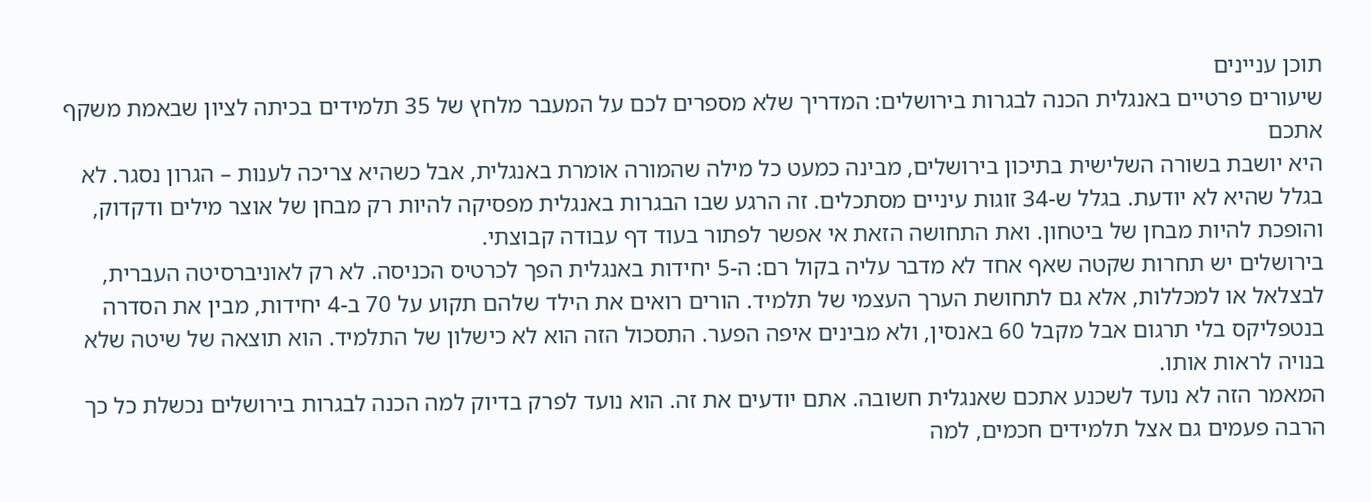תוכן עניינים
שיעורים פרטיים באנגלית הכנה לבגרות בירושלים: המדריך שלא מספרים לכם על המעבר מלחץ של 35 תלמידים בכיתה לציון שבאמת משקף אתכם
היא יושבת בשורה השלישית בתיכון בירושלים, מבינה כמעט כל מילה שהמורה אומרת באנגלית, אבל כשהיא צריכה לענות – הגרון נסגר. לא בגלל שהיא לא יודעת. בגלל ש-34 זוגות עיניים מסתכלים. זה הרגע שבו הבגרות באנגלית מפסיקה להיות רק מבחן של אוצר מילים ודקדוק, והופכת להיות מבחן של ביטחון. ואת התחושה הזאת אי אפשר לפתור בעוד דף עבודה קבוצתי.
בירושלים יש תחרות שקטה שאף אחד לא מדבר עליה בקול רם: ה-5 יחידות באנגלית הפך לכרטיס הכניסה. לא רק לאוניברסיטה העברית, לבצלאל או למכללות, אלא גם לתחושת הערך העצמי של תלמיד. הורים רואים את הילד שלהם תקוע על 70 ב-4 יחידות, מבין את הסדרה בנטפליקס בלי תרגום אבל מקבל 60 באנסין, ולא מבינים איפה הפער. התסכול הזה הוא לא כישלון של התלמיד. הוא תוצאה של שיטה שלא בנויה לראות אותו.
המאמר הזה לא נועד לשכנע אתכם שאנגלית חשובה. אתם יודעים את זה. הוא נועד לפרק בדיוק למה הכנה לבגרות בירושלים נכשלת כל כך הרבה פעמים גם אצל תלמידים חכמים, למה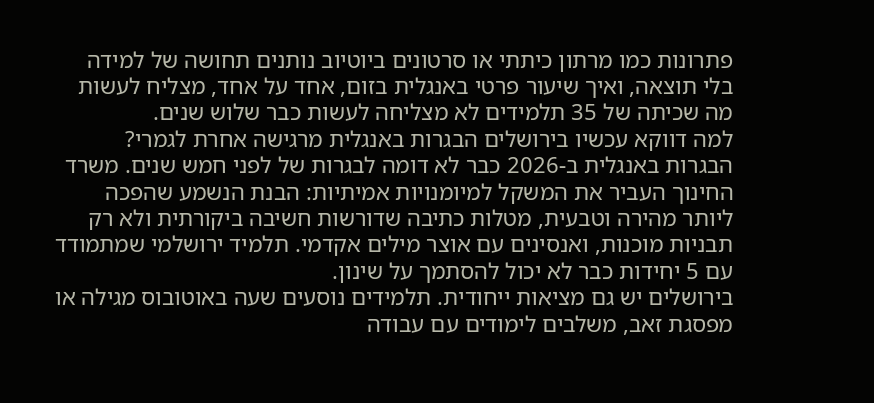פתרונות כמו מרתון כיתתי או סרטונים ביוטיוב נותנים תחושה של למידה בלי תוצאה, ואיך שיעור פרטי באנגלית בזום, אחד על אחד, מצליח לעשות מה שכיתה של 35 תלמידים לא מצליחה לעשות כבר שלוש שנים.
למה דווקא עכשיו בירושלים הבגרות באנגלית מרגישה אחרת לגמרי?
הבגרות באנגלית ב-2026 כבר לא דומה לבגרות של לפני חמש שנים. משרד החינוך העביר את המשקל למיומנויות אמיתיות: הבנת הנשמע שהפכה ליותר מהירה וטבעית, מטלות כתיבה שדורשות חשיבה ביקורתית ולא רק תבניות מוכנות, ואנסינים עם אוצר מילים אקדמי. תלמיד ירושלמי שמתמודד עם 5 יחידות כבר לא יכול להסתמך על שינון.
בירושלים יש גם מציאות ייחודית. תלמידים נוסעים שעה באוטובוס מגילה או מפסגת זאב, משלבים לימודים עם עבודה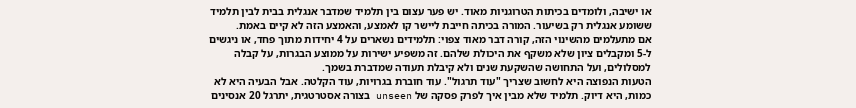או ישיבה, ולומדים בכיתות הטרוגניות מאוד. יש פער עצום בין תלמיד שמדבר אנגלית בבית לבין תלמיד ששומע אנגלית רק בשיעור. המורה בכיתה חייבת ליישר קו לאמצע, והאמצע הזה לא קיים באמת.
אם מתעלמים מהשינוי הזה, קורה דבר מאוד צפוי: תלמידים נשארים על 4 יחידות מתוך פחד, או ניגשים ל-5 ומקבלים ציון שלא משקף את היכולת שלהם. זה משפיע ישירות על ממוצע הבגרות, על קבלה למסלולים, ועל התחושה שהשקעת שנים ולא קיבלת תעודה שמדברת בשמך.
הטעות הנפוצה היא לחשוב שצריך "עוד תרגול". עוד חוברת בגרויות, עוד הקלטה. אבל הבעיה היא לא כמות, היא דיוק. תלמיד שלא מבין איך לפרק פסקה של unseen בצורה אסטרטגית, יתרגל 20 אנסינים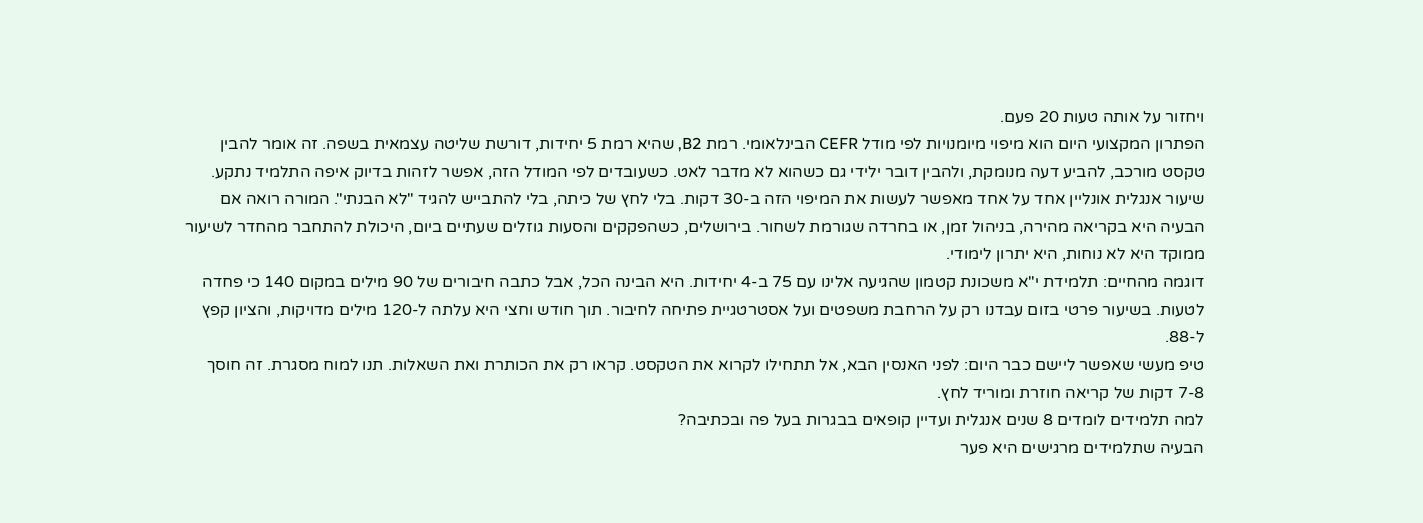ויחזור על אותה טעות 20 פעם.
הפתרון המקצועי היום הוא מיפוי מיומנויות לפי מודל CEFR הבינלאומי. רמת B2, שהיא רמת 5 יחידות, דורשת שליטה עצמאית בשפה. זה אומר להבין טקסט מורכב, להביע דעה מנומקת, ולהבין דובר ילידי גם כשהוא לא מדבר לאט. כשעובדים לפי המודל הזה, אפשר לזהות בדיוק איפה התלמיד נתקע.
שיעור אנגלית אונליין אחד על אחד מאפשר לעשות את המיפוי הזה ב-30 דקות. בלי לחץ של כיתה, בלי להתבייש להגיד "לא הבנתי". המורה רואה אם הבעיה היא בקריאה מהירה, בניהול זמן, או בחרדה שגורמת לשחור. בירושלים, כשהפקקים והסעות גוזלים שעתיים ביום, היכולת להתחבר מהחדר לשיעור ממוקד היא לא נוחות, היא יתרון לימודי.
דוגמה מהחיים: תלמידת י"א משכונת קטמון שהגיעה אלינו עם 75 ב-4 יחידות. היא הבינה הכל, אבל כתבה חיבורים של 90 מילים במקום 140 כי פחדה לטעות. בשיעור פרטי בזום עבדנו רק על הרחבת משפטים ועל אסטרטגיית פתיחה לחיבור. תוך חודש וחצי היא עלתה ל-120 מילים מדויקות, והציון קפץ ל-88.
טיפ מעשי שאפשר ליישם כבר היום: לפני האנסין הבא, אל תתחילו לקרוא את הטקסט. קראו רק את הכותרת ואת השאלות. תנו למוח מסגרת. זה חוסך 7-8 דקות של קריאה חוזרת ומוריד לחץ.
למה תלמידים לומדים 8 שנים אנגלית ועדיין קופאים בבגרות בעל פה ובכתיבה?
הבעיה שתלמידים מרגישים היא פער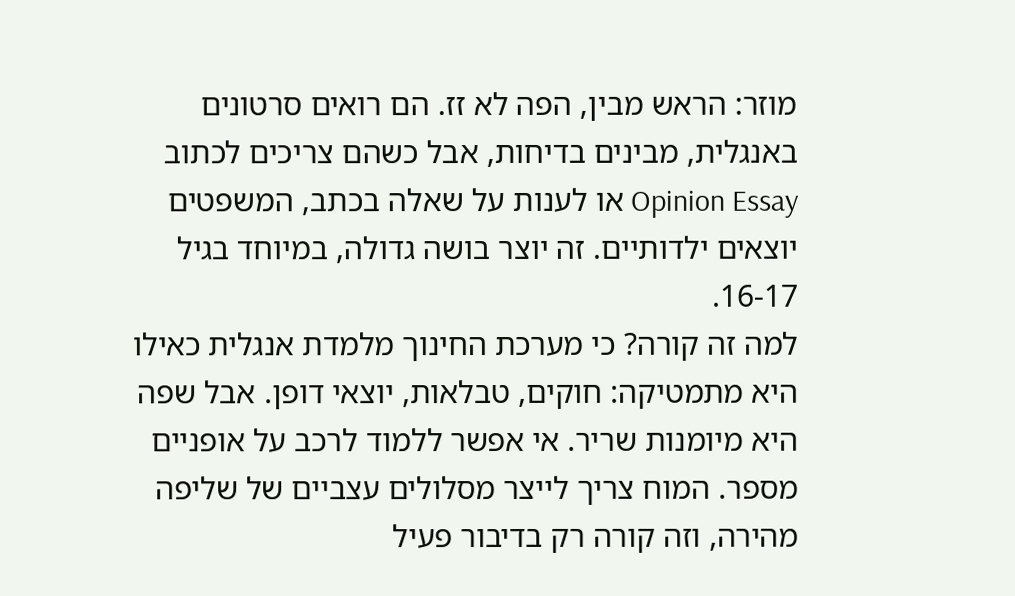מוזר: הראש מבין, הפה לא זז. הם רואים סרטונים באנגלית, מבינים בדיחות, אבל כשהם צריכים לכתוב Opinion Essay או לענות על שאלה בכתב, המשפטים יוצאים ילדותיים. זה יוצר בושה גדולה, במיוחד בגיל 16-17.
למה זה קורה? כי מערכת החינוך מלמדת אנגלית כאילו היא מתמטיקה: חוקים, טבלאות, יוצאי דופן. אבל שפה היא מיומנות שריר. אי אפשר ללמוד לרכב על אופניים מספר. המוח צריך לייצר מסלולים עצביים של שליפה מהירה, וזה קורה רק בדיבור פעיל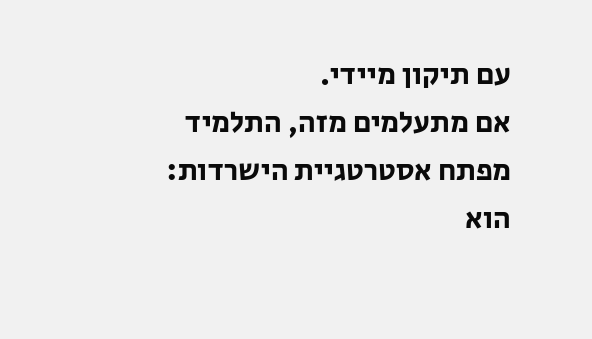עם תיקון מיידי.
אם מתעלמים מזה, התלמיד מפתח אסטרטגיית הישרדות: הוא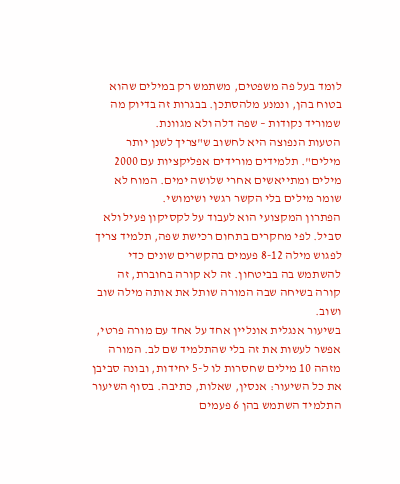לומד בעל פה משפטים, משתמש רק במילים שהוא בטוח בהן, ונמנע מלהסתכן. בבגרות זה בדיוק מה שמוריד נקודות – שפה דלה ולא מגוונת.
הטעות הנפוצה היא לחשוב ש"צריך לשנן יותר מילים". תלמידים מורידים אפליקציות עם 2000 מילים ומתייאשים אחרי שלושה ימים. המוח לא שומר מילים בלי הקשר רגשי ושימושי.
הפתרון המקצועי הוא לעבוד על לקסיקון פעיל ולא סביל. לפי מחקרים בתחום רכישת שפה, תלמיד צריך לפגוש מילה 8-12 פעמים בהקשרים שונים כדי להשתמש בה בביטחון. זה לא קורה בחוברת, זה קורה בשיחה שבה המורה שותל את אותה מילה שוב ושוב.
בשיעור אנגלית אונליין אחד על אחד עם מורה פרטי, אפשר לעשות את זה בלי שהתלמיד שם לב. המורה מזהה 10 מילים שחסרות לו ל-5 יחידות, ובונה סביבן את כל השיעור: אנסין, שאלות, כתיבה. בסוף השיעור התלמיד השתמש בהן 6 פעמים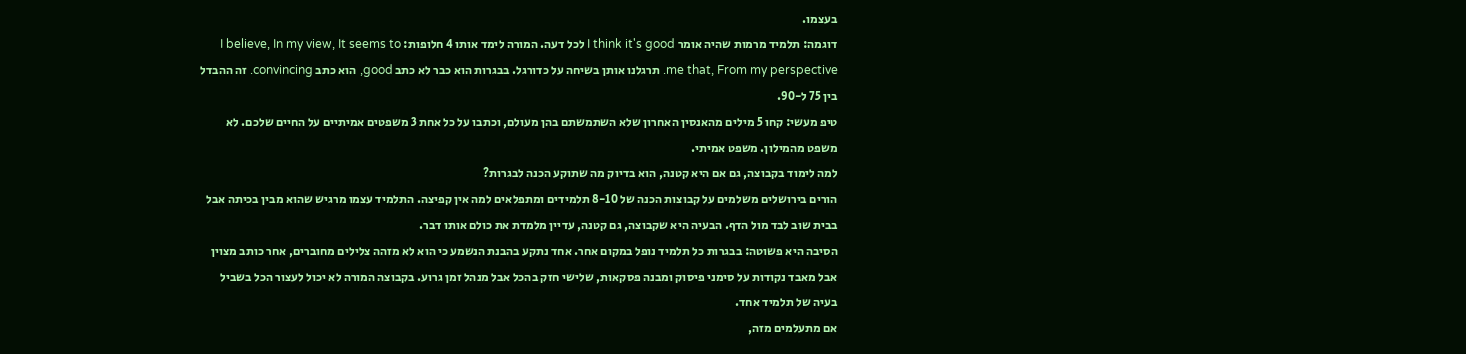בעצמו.
דוגמה: תלמיד מרמות שהיה אומר I think it's good לכל דעה. המורה לימד אותו 4 חלופות: I believe, In my view, It seems to me that, From my perspective. תרגלנו אותן בשיחה על כדורגל. בבגרות הוא כבר לא כתב good, הוא כתב convincing. זה ההבדל בין 75 ל-90.
טיפ מעשי: קחו 5 מילים מהאנסין האחרון שלא השתמשתם בהן מעולם, וכתבו על כל אחת 3 משפטים אמיתיים על החיים שלכם. לא משפט מהמילון. משפט אמיתי.
למה לימוד בקבוצה, גם אם היא קטנה, הוא בדיוק מה שתוקע הכנה לבגרות?
הורים בירושלים משלמים על קבוצות הכנה של 8-10 תלמידים ומתפלאים למה אין קפיצה. התלמיד עצמו מרגיש שהוא מבין בכיתה אבל בבית שוב לבד מול הדף. הבעיה היא שקבוצה, גם קטנה, עדיין מלמדת את כולם אותו דבר.
הסיבה היא פשוטה: בבגרות כל תלמיד נופל במקום אחר. אחד נתקע בהבנת הנשמע כי הוא לא מזהה צלילים מחוברים, אחר כותב מצוין אבל מאבד נקודות על סימני פיסוק ומבנה פסקאות, שלישי חזק בהכל אבל מנהל זמן גרוע. בקבוצה המורה לא יכול לעצור הכל בשביל בעיה של תלמיד אחד.
אם מתעלמים מזה,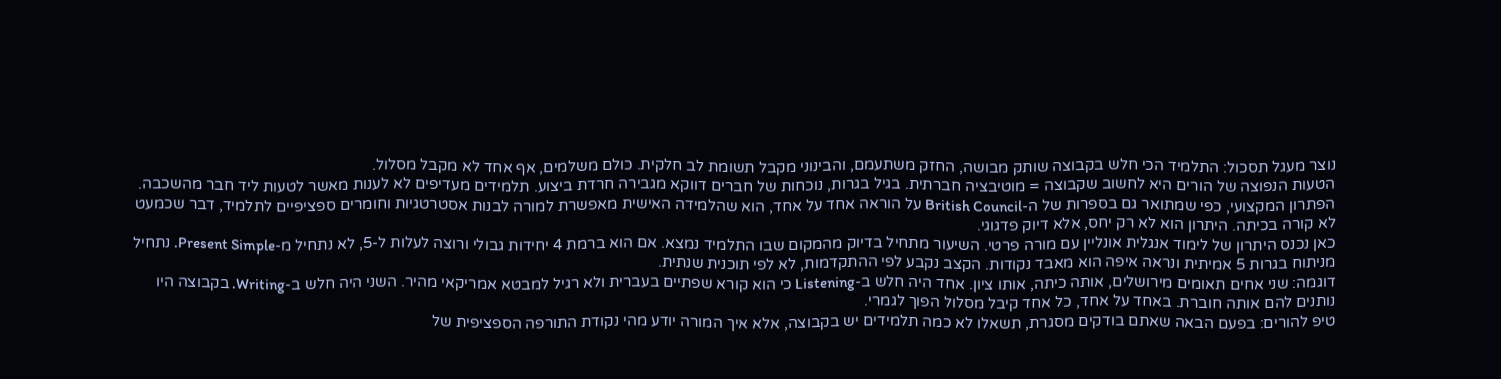נוצר מעגל תסכול: התלמיד הכי חלש בקבוצה שותק מבושה, החזק משתעמם, והבינוני מקבל תשומת לב חלקית. כולם משלמים, אף אחד לא מקבל מסלול.
הטעות הנפוצה של הורים היא לחשוב שקבוצה = מוטיבציה חברתית. בגיל בגרות, נוכחות של חברים דווקא מגבירה חרדת ביצוע. תלמידים מעדיפים לא לענות מאשר לטעות ליד חבר מהשכבה.
הפתרון המקצועי, כפי שמתואר גם בספרות של ה-British Council על הוראה אחד על אחד, הוא שהלמידה האישית מאפשרת למורה לבנות אסטרטגיות וחומרים ספציפיים לתלמיד, דבר שכמעט לא קורה בכיתה. היתרון הוא לא רק יחס, אלא דיוק פדגוגי.
כאן נכנס היתרון של לימוד אנגלית אונליין עם מורה פרטי. השיעור מתחיל בדיוק מהמקום שבו התלמיד נמצא. אם הוא ברמת 4 יחידות גבולי ורוצה לעלות ל-5, לא נתחיל מ-Present Simple. נתחיל מניתוח בגרות 5 אמיתית ונראה איפה הוא מאבד נקודות. הקצב נקבע לפי ההתקדמות, לא לפי תוכנית שנתית.
דוגמה: שני אחים תאומים מירושלים, אותה כיתה, אותו ציון. אחד היה חלש ב-Listening כי הוא קורא שפתיים בעברית ולא רגיל למבטא אמריקאי מהיר. השני היה חלש ב-Writing. בקבוצה היו נותנים להם אותה חוברת. באחד על אחד, כל אחד קיבל מסלול הפוך לגמרי.
טיפ להורים: בפעם הבאה שאתם בודקים מסגרת, תשאלו לא כמה תלמידים יש בקבוצה, אלא איך המורה יודע מהי נקודת התורפה הספציפית של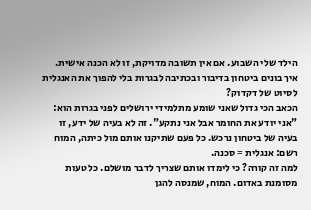הילד שלי השבוע. אם אין תשובה מדויקת, זו לא הכנה אישית.
איך בונים ביטחון בדיבור ובכתיבה לבגרות בלי להפוך את האנגלית לסיוט של דקדוק?
הכאב הכי גדול שאני שומע מתלמידי ירושלים לפני בגרות הוא: "אני יודע את החומר אבל אני נתקע". זה לא בעיה של ידע, זו בעיה של ביטחון נרכש. כל פעם שתיקנו אותם מול כיתה, המוח רשם: אנגלית = סכנה.
למה זה קורה? כי לימדו אותם שצריך לדבר מושלם. כל טעות מסומנת באדום. המוח, שמנסה להגן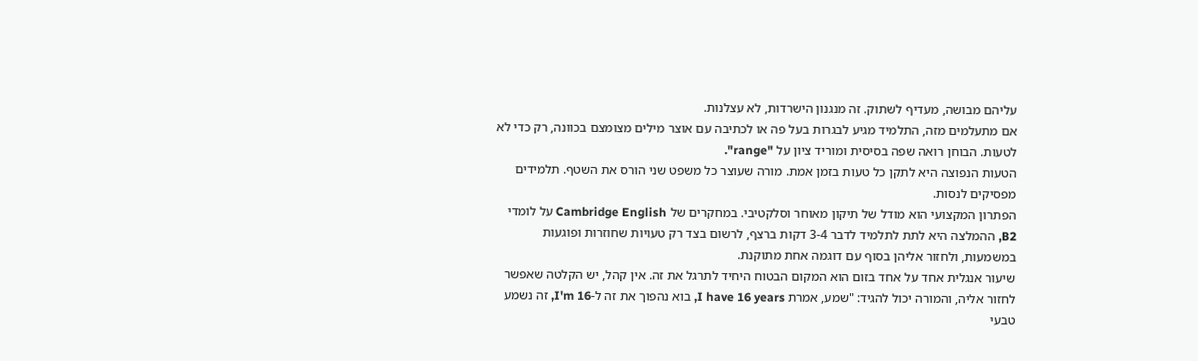עליהם מבושה, מעדיף לשתוק. זה מנגנון הישרדות, לא עצלנות.
אם מתעלמים מזה, התלמיד מגיע לבגרות בעל פה או לכתיבה עם אוצר מילים מצומצם בכוונה, רק כדי לא לטעות. הבוחן רואה שפה בסיסית ומוריד ציון על "range".
הטעות הנפוצה היא לתקן כל טעות בזמן אמת. מורה שעוצר כל משפט שני הורס את השטף. תלמידים מפסיקים לנסות.
הפתרון המקצועי הוא מודל של תיקון מאוחר וסלקטיבי. במחקרים של Cambridge English על לומדי B2, ההמלצה היא לתת לתלמיד לדבר 3-4 דקות ברצף, לרשום בצד רק טעויות שחוזרות ופוגעות במשמעות, ולחזור אליהן בסוף עם דוגמה אחת מתוקנת.
שיעור אנגלית אחד על אחד בזום הוא המקום הבטוח היחיד לתרגל את זה. אין קהל, יש הקלטה שאפשר לחזור אליה, והמורה יכול להגיד: "שמע, אמרת I have 16 years, בוא נהפוך את זה ל-I'm 16, זה נשמע טבעי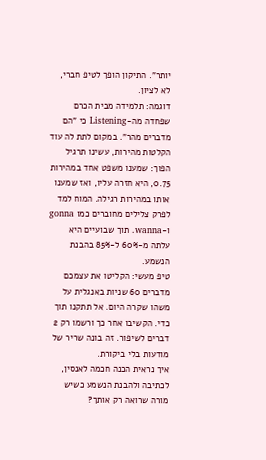יותר". התיקון הופך לטיפ חברי, לא לציון.
דוגמה: תלמידה מבית הכרם שפחדה מה-Listening כי "הם מדברים מהר". במקום לתת לה עוד הקלטות מהירות, עשינו תרגיל הפוך: שמענו משפט אחד במהירות 0.75, היא חזרה עליו, ואז שמענו אותו במהירות רגילה. המוח למד לפרק צלילים מחוברים כמו gonna ו-wanna. תוך שבועיים היא עלתה מ-60% ל-85% בהבנת הנשמע.
טיפ מעשי: הקליטו את עצמכם מדברים 60 שניות באנגלית על משהו שקרה היום. אל תתקנו תוך כדי. הקשיבו אחר כך ורשמו רק 2 דברים לשיפור. זה בונה שריר של מודעות בלי ביקורת.
איך נראית הכנה חכמה לאנסין, לכתיבה ולהבנת הנשמע כשיש מורה שרואה רק אותך?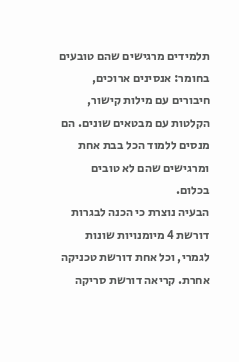תלמידים מרגישים שהם טובעים בחומר: אנסינים ארוכים, חיבורים עם מילות קישור, הקלטות עם מבטאים שונים. הם מנסים ללמוד הכל בבת אחת ומרגישים שהם לא טובים בכלום.
הבעיה נוצרת כי הכנה לבגרות דורשת 4 מיומנויות שונות לגמרי, וכל אחת דורשת טכניקה אחרת. קריאה דורשת סריקה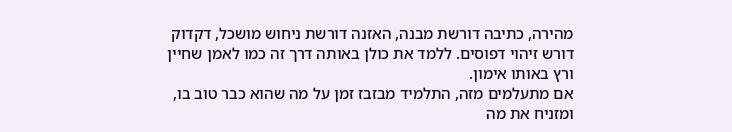מהירה, כתיבה דורשת מבנה, האזנה דורשת ניחוש מושכל, דקדוק דורש זיהוי דפוסים. ללמד את כולן באותה דרך זה כמו לאמן שחיין ורץ באותו אימון.
אם מתעלמים מזה, התלמיד מבזבז זמן על מה שהוא כבר טוב בו, ומזניח את מה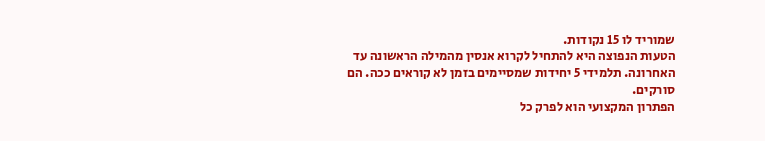שמוריד לו 15 נקודות.
הטעות הנפוצה היא להתחיל לקרוא אנסין מהמילה הראשונה עד האחרונה. תלמידי 5 יחידות שמסיימים בזמן לא קוראים ככה. הם סורקים.
הפתרון המקצועי הוא לפרק כל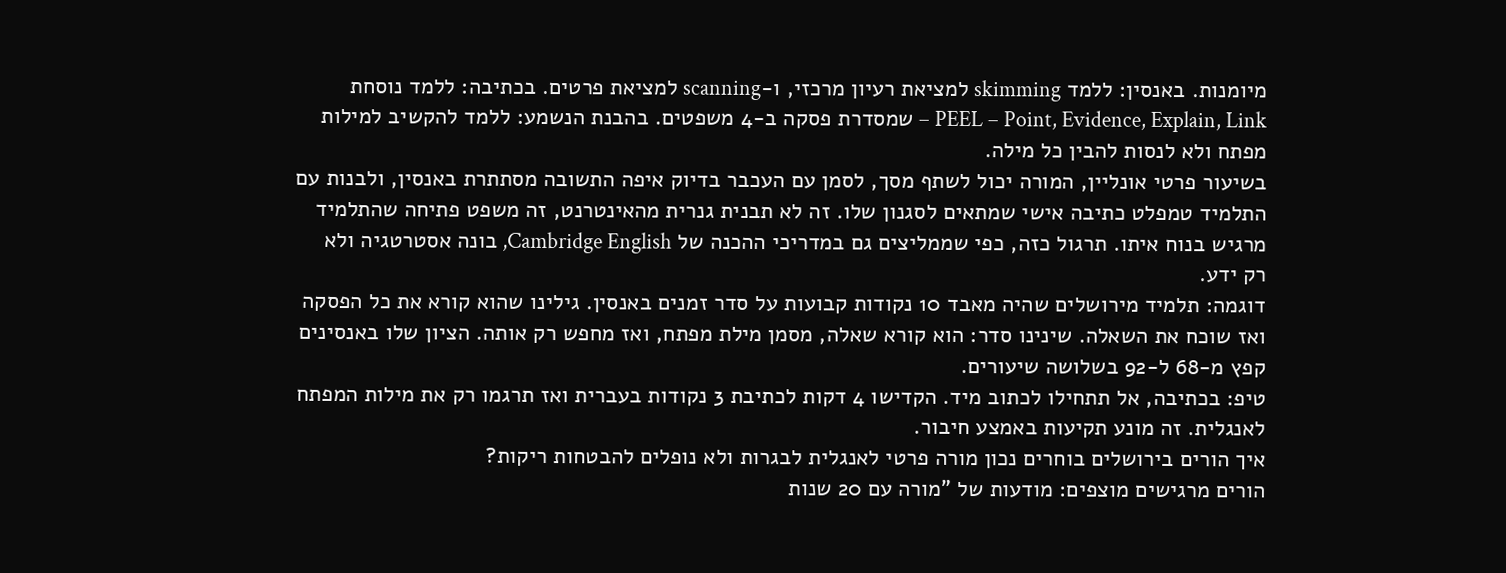מיומנות. באנסין: ללמד skimming למציאת רעיון מרכזי, ו-scanning למציאת פרטים. בכתיבה: ללמד נוסחת PEEL – Point, Evidence, Explain, Link – שמסדרת פסקה ב-4 משפטים. בהבנת הנשמע: ללמד להקשיב למילות מפתח ולא לנסות להבין כל מילה.
בשיעור פרטי אונליין, המורה יכול לשתף מסך, לסמן עם העכבר בדיוק איפה התשובה מסתתרת באנסין, ולבנות עם התלמיד טמפלט כתיבה אישי שמתאים לסגנון שלו. זה לא תבנית גנרית מהאינטרנט, זה משפט פתיחה שהתלמיד מרגיש בנוח איתו. תרגול כזה, כפי שממליצים גם במדריכי ההכנה של Cambridge English, בונה אסטרטגיה ולא רק ידע.
דוגמה: תלמיד מירושלים שהיה מאבד 10 נקודות קבועות על סדר זמנים באנסין. גילינו שהוא קורא את כל הפסקה ואז שוכח את השאלה. שינינו סדר: הוא קורא שאלה, מסמן מילת מפתח, ואז מחפש רק אותה. הציון שלו באנסינים קפץ מ-68 ל-92 בשלושה שיעורים.
טיפ: בכתיבה, אל תתחילו לכתוב מיד. הקדישו 4 דקות לכתיבת 3 נקודות בעברית ואז תרגמו רק את מילות המפתח לאנגלית. זה מונע תקיעות באמצע חיבור.
איך הורים בירושלים בוחרים נכון מורה פרטי לאנגלית לבגרות ולא נופלים להבטחות ריקות?
הורים מרגישים מוצפים: מודעות של "מורה עם 20 שנות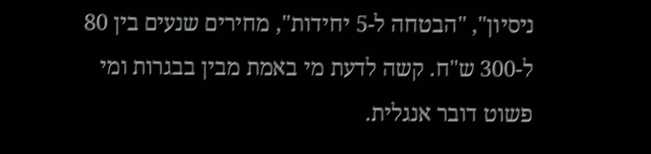ניסיון", "הבטחה ל-5 יחידות", מחירים שנעים בין 80 ל-300 ש"ח. קשה לדעת מי באמת מבין בבגרות ומי פשוט דובר אנגלית.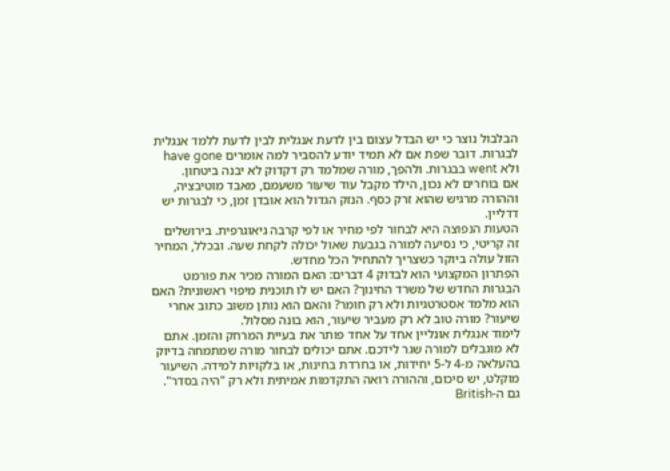הבלבול נוצר כי יש הבדל עצום בין לדעת אנגלית לבין לדעת ללמד אנגלית לבגרות. דובר שפת אם לא תמיד יודע להסביר למה אומרים have gone ולא went בבגרות. ולהפך, מורה שמלמד רק דקדוק לא יבנה ביטחון.
אם בוחרים לא נכון, הילד מקבל עוד שיעור משעמם, מאבד מוטיבציה, וההורה מרגיש שהוא זרק כסף. הנזק הגדול הוא אובדן זמן, כי לבגרות יש דדליין.
הטעות הנפוצה היא לבחור לפי מחיר או לפי קרבה גיאוגרפית. בירושלים זה קריטי, כי נסיעה למורה בגבעת שאול יכולה לקחת שעה. ובכלל, המחיר הזול עולה ביוקר כשצריך להתחיל הכל מחדש.
הפתרון המקצועי הוא לבדוק 4 דברים: האם המורה מכיר את פורמט הבגרות החדש של משרד החינוך? האם יש לו תוכנית מיפוי ראשונית? האם הוא מלמד אסטרטגיות ולא רק חומר? והאם הוא נותן משוב כתוב אחרי שיעור? מורה טוב לא רק מעביר שיעור, הוא בונה מסלול.
לימוד אנגלית אונליין אחד על אחד פותר את בעיית המרחק והזמן. אתם לא מוגבלים למורה שגר לידכם. אתם יכולים לבחור מורה שמתמחה בדיוק בהעלאה מ-4 ל-5 יחידות, או בחרדת בחינות, או בלקויות למידה. השיעור מוקלט, יש סיכום, וההורה רואה התקדמות אמיתית ולא רק "היה בסדר". גם ה-British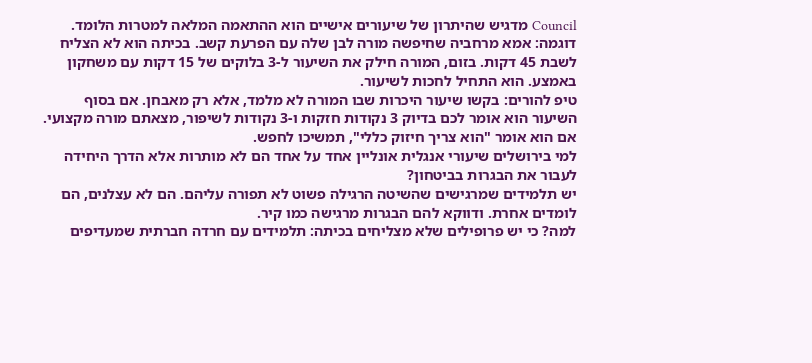Council מדגיש שהיתרון של שיעורים אישיים הוא ההתאמה המלאה למטרות הלומד.
דוגמה: אמא מרחביה שחיפשה מורה לבן שלה עם הפרעת קשב. בכיתה הוא לא הצליח לשבת 45 דקות. בזום, המורה חילק את השיעור ל-3 בלוקים של 15 דקות עם משחקון באמצע. הוא התחיל לחכות לשיעור.
טיפ להורים: בקשו שיעור היכרות שבו המורה לא מלמד, אלא רק מאבחן. אם בסוף השיעור הוא אומר לכם בדיוק 3 נקודות חזקות ו-3 נקודות לשיפור, מצאתם מורה מקצועי. אם הוא אומר "הוא צריך חיזוק כללי", תמשיכו לחפש.
למי בירושלים שיעורי אנגלית אונליין אחד על אחד הם לא מותרות אלא הדרך היחידה לעבור את הבגרות בביטחון?
יש תלמידים שמרגישים שהשיטה הרגילה פשוט לא תפורה עליהם. הם לא עצלנים, הם לומדים אחרת. ודווקא להם הבגרות מרגישה כמו קיר.
למה? כי יש פרופילים שלא מצליחים בכיתה: תלמידים עם חרדה חברתית שמעדיפים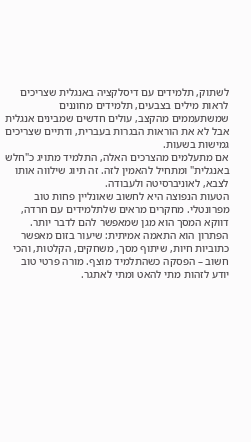לשתוק, תלמידים עם דיסלקציה באנגלית שצריכים לראות מילים בצבעים, תלמידים מחוננים שמשתעממים מהקצב, עולים חדשים שמבינים אנגלית אבל לא את הוראות הבגרות בעברית, ודתיים שצריכים גמישות בשעות.
אם מתעלמים מהצרכים האלה, התלמיד מתויג כ"חלש באנגלית" ומתחיל להאמין לזה. זה תיוג שילווה אותו לצבא, לאוניברסיטה ולעבודה.
הטעות הנפוצה היא לחשוב שאונליין פחות טוב מפרונטלי. מחקרים מראים שלתלמידים עם חרדה, דווקא המסך הוא מגן שמאפשר להם לדבר יותר.
הפתרון הוא התאמה אמיתית: שיעור בזום מאפשר כתוביות חיות, שיתוף מסך, משחקים, הקלטות, והכי חשוב – הפסקה כשהתלמיד מוצף. מורה פרטי טוב יודע לזהות מתי להאט ומתי לאתגר.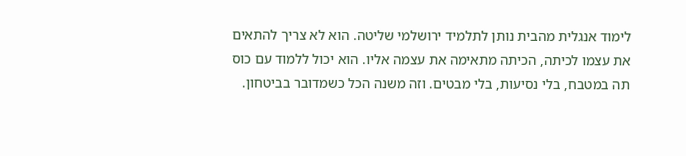לימוד אנגלית מהבית נותן לתלמיד ירושלמי שליטה. הוא לא צריך להתאים את עצמו לכיתה, הכיתה מתאימה את עצמה אליו. הוא יכול ללמוד עם כוס תה במטבח, בלי נסיעות, בלי מבטים. וזה משנה הכל כשמדובר בביטחון.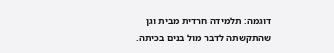דוגמה: תלמידה חרדית מבית וגן שהתקשתה לדבר מול בנים בכיתה.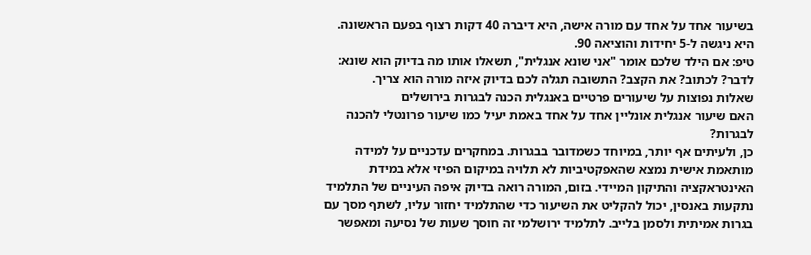בשיעור אחד על אחד עם מורה אישה, היא דיברה 40 דקות רצוף בפעם הראשונה. היא ניגשה ל-5 יחידות והוציאה 90.
טיפ: אם הילד שלכם אומר "אני שונא אנגלית", תשאלו אותו מה בדיוק הוא שונא: לדבר? לכתוב? את הקצב? התשובה תגלה לכם בדיוק איזה מורה הוא צריך.
שאלות נפוצות על שיעורים פרטיים באנגלית הכנה לבגרות בירושלים
האם שיעור אנגלית אונליין אחד על אחד באמת יעיל כמו שיעור פרונטלי להכנה לבגרות?
כן, ולעיתים אף יותר, במיוחד כשמדובר בבגרות. במחקרים עדכניים על למידה מותאמת אישית נמצא שהאפקטיביות לא תלויה במיקום הפיזי אלא במידת האינטראקציה והתיקון המיידי. בזום, המורה רואה בדיוק איפה העיניים של התלמיד נתקעות באנסין, יכול להקליט את השיעור כדי שהתלמיד יחזור עליו, לשתף מסך עם בגרות אמיתית ולסמן בלייב. לתלמיד ירושלמי זה חוסך שעות של נסיעה ומאפשר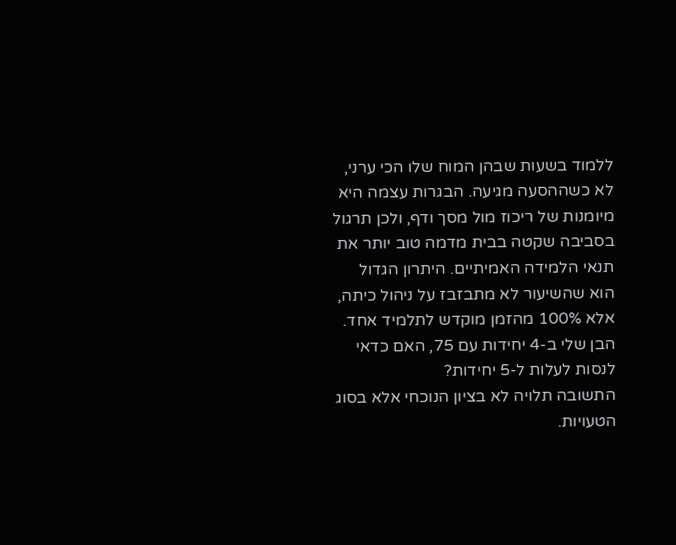ללמוד בשעות שבהן המוח שלו הכי ערני, לא כשההסעה מגיעה. הבגרות עצמה היא מיומנות של ריכוז מול מסך ודף, ולכן תרגול בסביבה שקטה בבית מדמה טוב יותר את תנאי הלמידה האמיתיים. היתרון הגדול הוא שהשיעור לא מתבזבז על ניהול כיתה, אלא 100% מהזמן מוקדש לתלמיד אחד.
הבן שלי ב-4 יחידות עם 75, האם כדאי לנסות לעלות ל-5 יחידות?
התשובה תלויה לא בציון הנוכחי אלא בסוג הטעויות.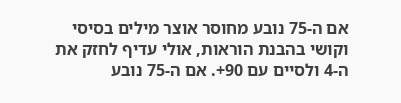אם ה-75 נובע מחוסר אוצר מילים בסיסי וקושי בהבנת הוראות, אולי עדיף לחזק את ה-4 ולסיים עם 90+. אם ה-75 נובע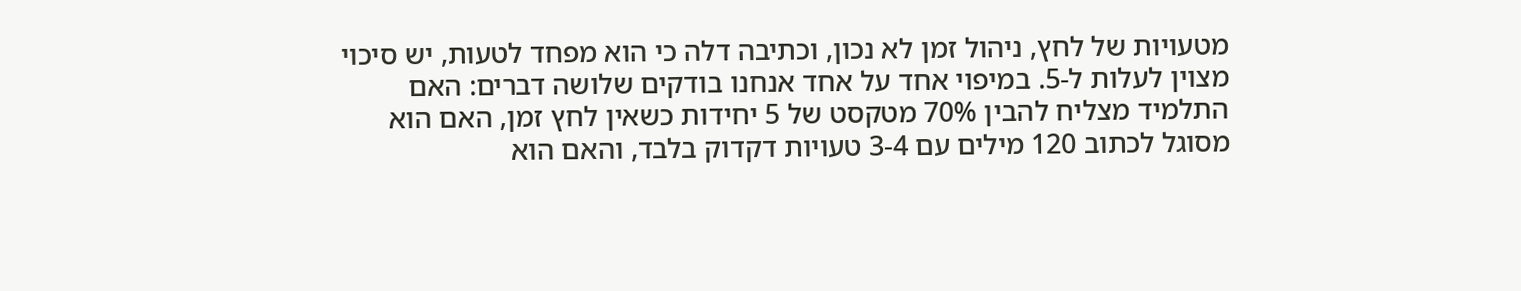מטעויות של לחץ, ניהול זמן לא נכון, וכתיבה דלה כי הוא מפחד לטעות, יש סיכוי מצוין לעלות ל-5. במיפוי אחד על אחד אנחנו בודקים שלושה דברים: האם התלמיד מצליח להבין 70% מטקסט של 5 יחידות כשאין לחץ זמן, האם הוא מסוגל לכתוב 120 מילים עם 3-4 טעויות דקדוק בלבד, והאם הוא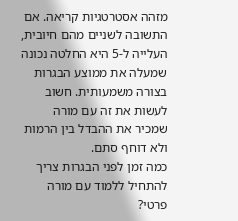מזהה אסטרטגיות קריאה. אם התשובה לשניים מהם חיובית, העלייה ל-5 היא החלטה נכונה שמעלה את ממוצע הבגרות בצורה משמעותית. חשוב לעשות את זה עם מורה שמכיר את ההבדל בין הרמות ולא דוחף סתם.
כמה זמן לפני הבגרות צריך להתחיל ללמוד עם מורה פרטי?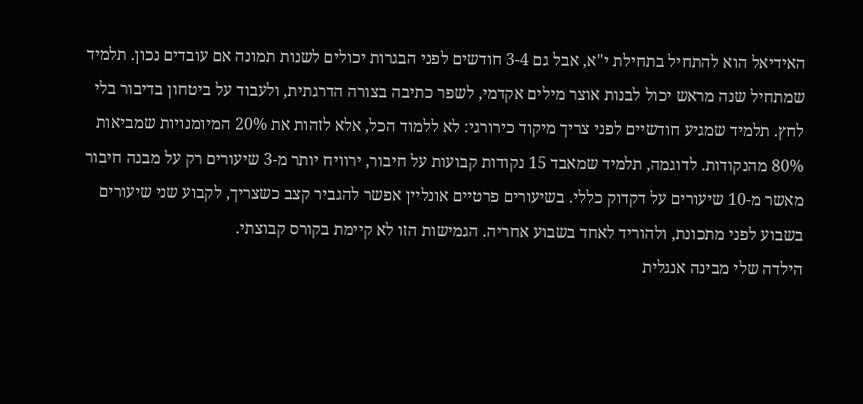האידיאל הוא להתחיל בתחילת י"א, אבל גם 3-4 חודשים לפני הבגרות יכולים לשנות תמונה אם עובדים נכון. תלמיד שמתחיל שנה מראש יכול לבנות אוצר מילים אקדמי, לשפר כתיבה בצורה הדרגתית, ולעבוד על ביטחון בדיבור בלי לחץ. תלמיד שמגיע חודשיים לפני צריך מיקוד כירורגי: לא ללמוד הכל, אלא לזהות את 20% המיומנויות שמביאות 80% מהנקודות. לדוגמה, תלמיד שמאבד 15 נקודות קבועות על חיבור, ירוויח יותר מ-3 שיעורים רק על מבנה חיבור מאשר מ-10 שיעורים על דקדוק כללי. בשיעורים פרטיים אונליין אפשר להגביר קצב כשצריך, לקבוע שני שיעורים בשבוע לפני מתכונת, ולהוריד לאחד בשבוע אחריה. הגמישות הזו לא קיימת בקורס קבוצתי.
הילדה שלי מבינה אנגלית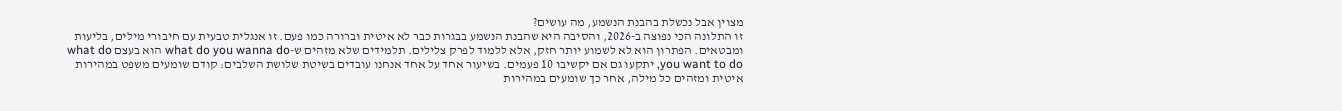מצוין אבל נכשלת בהבנת הנשמע, מה עושים?
זו התלונה הכי נפוצה ב-2026, והסיבה היא שהבנת הנשמע בבגרות כבר לא איטית וברורה כמו פעם. זו אנגלית טבעית עם חיבורי מילים, בליעות ומבטאים. הפתרון הוא לא לשמוע יותר חזק, אלא ללמוד לפרק צלילים. תלמידים שלא מזהים ש-what do you wanna do הוא בעצם what do you want to do, יתקעו גם אם יקשיבו 10 פעמים. בשיעור אחד על אחד אנחנו עובדים בשיטת שלושת השלבים: קודם שומעים משפט במהירות איטית ומזהים כל מילה, אחר כך שומעים במהירות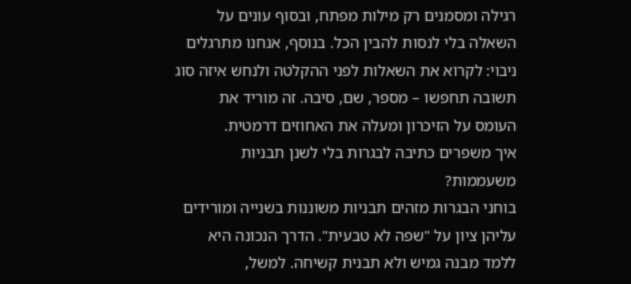רגילה ומסמנים רק מילות מפתח, ובסוף עונים על השאלה בלי לנסות להבין הכל. בנוסף, אנחנו מתרגלים ניבוי: לקרוא את השאלות לפני ההקלטה ולנחש איזה סוג תשובה תחפשו – מספר, שם, סיבה. זה מוריד את העומס על הזיכרון ומעלה את האחוזים דרמטית.
איך משפרים כתיבה לבגרות בלי לשנן תבניות משעממות?
בוחני הבגרות מזהים תבניות משוננות בשנייה ומורידים עליהן ציון על "שפה לא טבעית". הדרך הנכונה היא ללמד מבנה גמיש ולא תבנית קשיחה. למשל,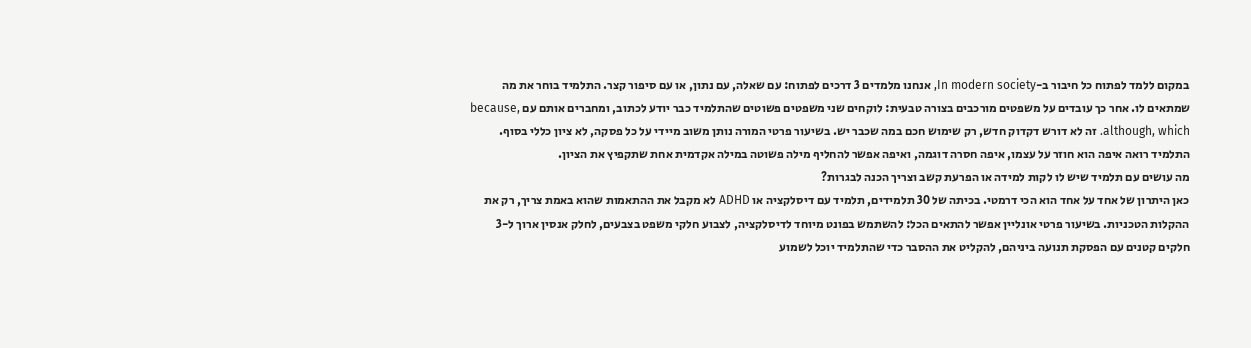במקום ללמד לפתוח כל חיבור ב-In modern society, אנחנו מלמדים 3 דרכים לפתוח: עם שאלה, עם נתון, או עם סיפור קצר. התלמיד בוחר את מה שמתאים לו. אחר כך עובדים על משפטים מורכבים בצורה טבעית: לוקחים שני משפטים פשוטים שהתלמיד כבר יודע לכתוב, ומחברים אותם עם because, although, which. זה לא דורש דקדוק חדש, רק שימוש חכם במה שכבר יש. בשיעור פרטי המורה נותן משוב מיידי על כל פסקה, לא ציון כללי בסוף. התלמיד רואה איפה הוא חוזר על עצמו, איפה חסרה דוגמה, ואיפה אפשר להחליף מילה פשוטה במילה אקדמית אחת שתקפיץ את הציון.
מה עושים עם תלמיד שיש לו לקות למידה או הפרעת קשב וצריך הכנה לבגרות?
כאן היתרון של אחד על אחד הוא הכי דרמטי. בכיתה של 30 תלמידים, תלמיד עם דיסלקציה או ADHD לא מקבל את ההתאמות שהוא באמת צריך, רק את ההקלות הטכניות. בשיעור פרטי אונליין אפשר להתאים הכל: להשתמש בפונט מיוחד לדיסלקציה, לצבוע חלקי משפט בצבעים, לחלק אנסין ארוך ל-3 חלקים קטנים עם הפסקת תנועה ביניהם, להקליט את ההסבר כדי שהתלמיד יוכל לשמוע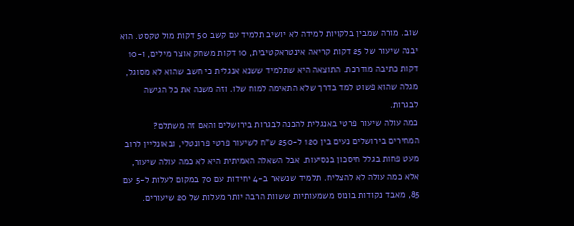שוב. מורה שמבין בלקויות למידה לא יושיב תלמיד עם קשב 50 דקות מול טקסט. הוא יבנה שיעור של 25 דקות קריאה אינטראקטיבית, 10 דקות משחק אוצר מילים, ו-10 דקות כתיבה מודרכת. התוצאה היא שתלמיד ששנא אנגלית כי חשב שהוא לא מסוגל, מגלה שהוא פשוט למד בדרך שלא התאימה למוח שלו. וזה משנה את כל הגישה לבגרות.
כמה עולה שיעור פרטי באנגלית להכנה לבגרות בירושלים והאם זה משתלם?
המחירים בירושלים נעים בין 120 ל-250 ש"ח לשיעור פרטי פרונטלי, ובאונליין לרוב מעט פחות בגלל חיסכון בנסיעות. אבל השאלה האמיתית היא לא כמה עולה שיעור, אלא כמה עולה לא להצליח. תלמיד שנשאר ב-4 יחידות עם 70 במקום לעלות ל-5 עם 85, מאבד נקודות בונוס משמעותיות ששוות הרבה יותר מעלות של 20 שיעורים.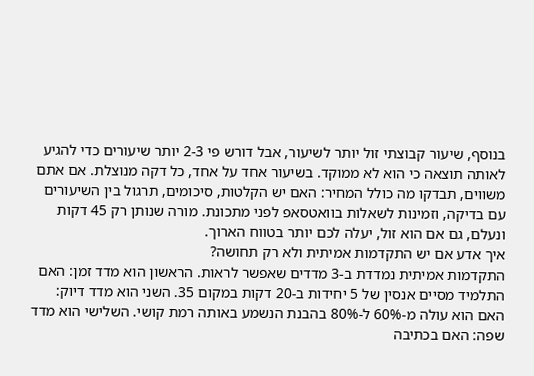בנוסף, שיעור קבוצתי זול יותר לשיעור, אבל דורש פי 2-3 יותר שיעורים כדי להגיע לאותה תוצאה כי הוא לא ממוקד. בשיעור אחד על אחד, כל דקה מנוצלת. אם אתם משווים, תבדקו מה כולל המחיר: האם יש הקלטות, סיכומים, תרגול בין השיעורים עם בדיקה, וזמינות לשאלות בוואטסאפ לפני מתכונת. מורה שנותן רק 45 דקות ונעלם, גם אם הוא זול, יעלה לכם יותר בטווח הארוך.
איך אדע אם יש התקדמות אמיתית ולא רק תחושה?
התקדמות אמיתית נמדדת ב-3 מדדים שאפשר לראות. הראשון הוא מדד זמן: האם התלמיד מסיים אנסין של 5 יחידות ב-20 דקות במקום 35. השני הוא מדד דיוק: האם הוא עולה מ-60% ל-80% בהבנת הנשמע באותה רמת קושי. השלישי הוא מדד שפה: האם בכתיבה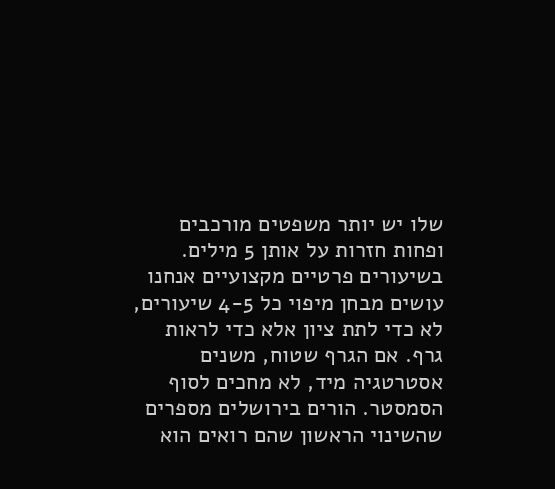שלו יש יותר משפטים מורכבים ופחות חזרות על אותן 5 מילים. בשיעורים פרטיים מקצועיים אנחנו עושים מבחן מיפוי כל 4-5 שיעורים, לא כדי לתת ציון אלא כדי לראות גרף. אם הגרף שטוח, משנים אסטרטגיה מיד, לא מחכים לסוף הסמסטר. הורים בירושלים מספרים שהשינוי הראשון שהם רואים הוא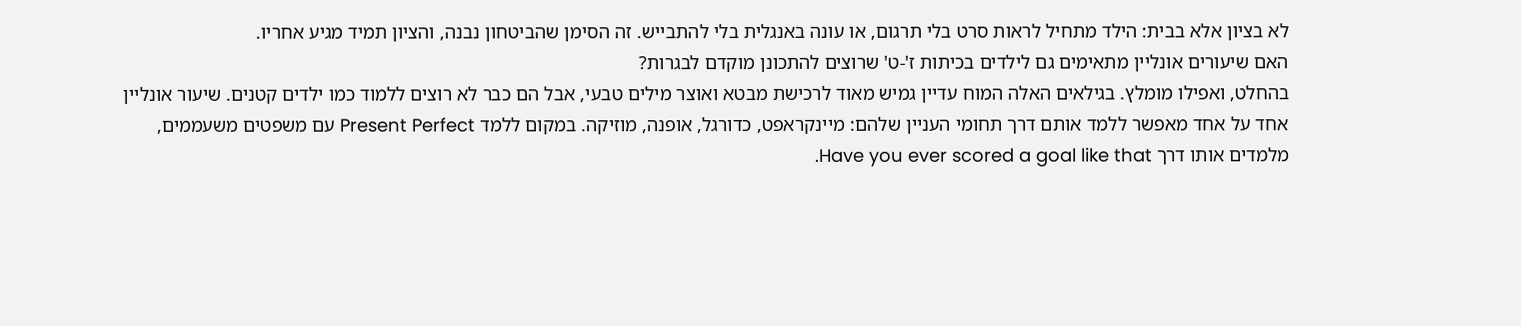לא בציון אלא בבית: הילד מתחיל לראות סרט בלי תרגום, או עונה באנגלית בלי להתבייש. זה הסימן שהביטחון נבנה, והציון תמיד מגיע אחריו.
האם שיעורים אונליין מתאימים גם לילדים בכיתות ז'-ט' שרוצים להתכונן מוקדם לבגרות?
בהחלט, ואפילו מומלץ. בגילאים האלה המוח עדיין גמיש מאוד לרכישת מבטא ואוצר מילים טבעי, אבל הם כבר לא רוצים ללמוד כמו ילדים קטנים. שיעור אונליין אחד על אחד מאפשר ללמד אותם דרך תחומי העניין שלהם: מיינקראפט, כדורגל, אופנה, מוזיקה. במקום ללמד Present Perfect עם משפטים משעממים, מלמדים אותו דרך Have you ever scored a goal like that.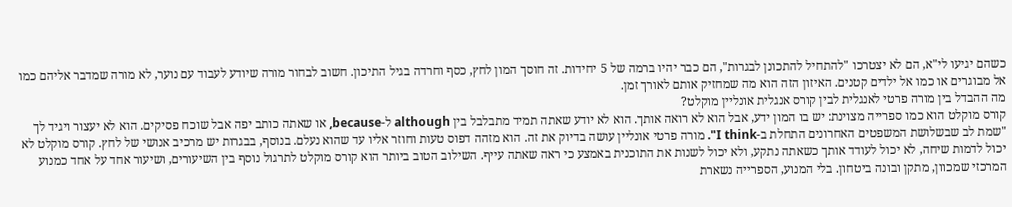כשהם יגיעו לי"א, הם לא יצטרכו "להתחיל להתכונן לבגרות", הם כבר יהיו ברמה של 5 יחידות. זה חוסך המון לחץ, כסף וחרדה בגיל התיכון. חשוב לבחור מורה שיודע לעבוד עם נוער, לא מורה שמדבר אליהם כמו אל מבוגרים או כמו אל ילדים קטנים. האיזון הזה הוא מה שמחזיק אותם לאורך זמן.
מה ההבדל בין מורה פרטי לאנגלית לבין קורס אנגלית אונליין מוקלט?
קורס מוקלט הוא כמו ספרייה מצוינת: יש בו המון ידע, אבל הוא לא רואה אותך. הוא לא יודע שאתה תמיד מתבלבל בין although ל-because, או שאתה כותב יפה אבל שוכח פסיקים. הוא לא יעצור ויגיד לך "שמת לב שבשלושת המשפטים האחרונים התחלת ב-I think". מורה פרטי אונליין עושה בדיוק את זה. הוא מזהה דפוס טעות וחוזר אליו עד שהוא נעלם. בנוסף, בבגרות יש מרכיב אנושי של לחץ. קורס מוקלט לא יכול לדמות שיחה, לא יכול לעודד אותך כשאתה נתקע, ולא יכול לשנות את התוכנית באמצע כי ראה שאתה עייף. השילוב הטוב ביותר הוא קורס מוקלט לתרגול נוסף בין השיעורים, ושיעור אחד על אחד כמנוע המרכזי שמכוון, מתקן ובונה ביטחון. בלי המנוע, הספרייה נשארת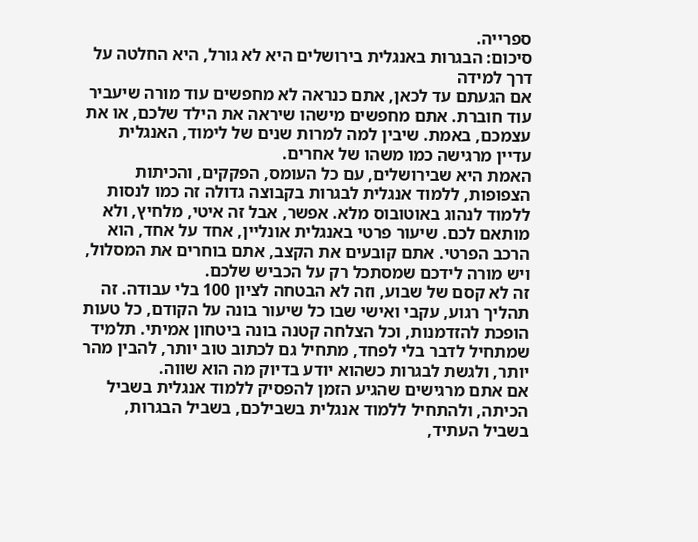ספרייה.
סיכום: הבגרות באנגלית בירושלים היא לא גורל, היא החלטה על דרך למידה
אם הגעתם עד לכאן, אתם כנראה לא מחפשים עוד מורה שיעביר עוד חוברת. אתם מחפשים מישהו שיראה את הילד שלכם, או את עצמכם, באמת. שיבין למה למרות שנים של לימוד, האנגלית עדיין מרגישה כמו משהו של אחרים.
האמת היא שבירושלים, עם כל העומס, הפקקים, והכיתות הצפופות, ללמוד אנגלית לבגרות בקבוצה גדולה זה כמו לנסות ללמוד לנהוג באוטובוס מלא. אפשר, אבל זה איטי, מלחיץ, ולא מותאם לכם. שיעור פרטי באנגלית אונליין, אחד על אחד, הוא הרכב הפרטי. אתם קובעים את הקצב, אתם בוחרים את המסלול, ויש מורה לידכם שמסתכל רק על הכביש שלכם.
זה לא קסם של שבוע, וזה לא הבטחה לציון 100 בלי עבודה. זה תהליך רגוע, עקבי ואישי שבו כל שיעור בונה על הקודם, כל טעות הופכת להזדמנות, וכל הצלחה קטנה בונה ביטחון אמיתי. תלמיד שמתחיל לדבר בלי לפחד, מתחיל גם לכתוב טוב יותר, להבין מהר יותר, ולגשת לבגרות כשהוא יודע בדיוק מה הוא שווה.
אם אתם מרגישים שהגיע הזמן להפסיק ללמוד אנגלית בשביל הכיתה, ולהתחיל ללמוד אנגלית בשבילכם, בשביל הבגרות, בשביל העתיד,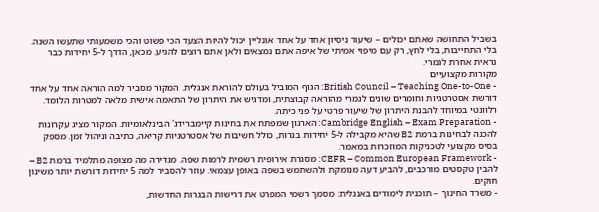בשביל התחושה שאתם יכולים – שיעור ניסיון אחד על אחד אונליין יכול להיות הצעד הכי פשוט והכי משמעותי שתעשו השנה. בלי התחייבות, בלי לחץ, רק עם מיפוי אמיתי של איפה אתם נמצאים ולאן אתם רוצים להגיע. מכאן, הדרך ל-5 יחידות כבר נראית אחרת לגמרי.
מקורות מקצועיים
- British Council – Teaching One-to-One: הגוף המוביל בעולם להוראת אנגלית. המקור מסביר למה הוראה אחד על אחד דורשת אסטרטגיות וחומרים שונים לגמרי מהוראה קבוצתית, ומדגיש את היתרון של התאמה אישית מלאה למטרות הלומד. רלוונטי במיוחד להבנת היתרון של שיעור פרטי על פני כיתה.
- Cambridge English – Exam Preparation: הארגון שמפתח את בחינות קיימברידג' הבינלאומיות. המקור מציג עקרונות להכנה לבחינות ברמת B2 שהיא מקבילה ל-5 יחידות בגרות, כולל חשיבות של אסטרטגיות קריאה, כתיבה וניהול זמן. מספק בסיס מקצועי לטכניקות המוזכרות במאמר.
- CEFR – Common European Framework: מסגרת אירופית רשמית לרמות שפה. מגדירה מה מצופה מתלמיד ברמת B2 – להבין טקסטים מורכבים, להביע דעה מנומקת ולהשתמש בשפה באופן עצמאי. עוזר להסביר למה 5 יחידות דורשת יותר משינון חוקים.
- משרד החינוך – תוכנית לימודים באנגלית: מסמך רשמי המפרט את דרישות הבגרות החדשות,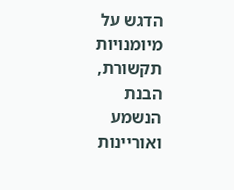הדגש על מיומנויות תקשורת, הבנת הנשמע ואוריינות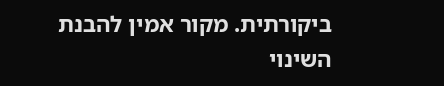ביקורתית. מקור אמין להבנת השינוי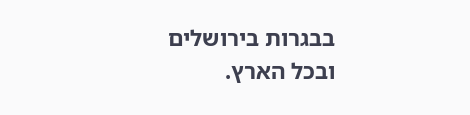בבגרות בירושלים ובכל הארץ.